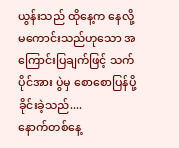ယွန်းသည် ထိုနေ့က နေလို့မကောင်းသည်ဟုသော အကြောင်းပြချက်ဖြင့် သက်ပိုင်အား ပွဲမှ စောစောပြန်ပို့ခိုင်းခဲ့သည်....
နောက်တစ်နေ့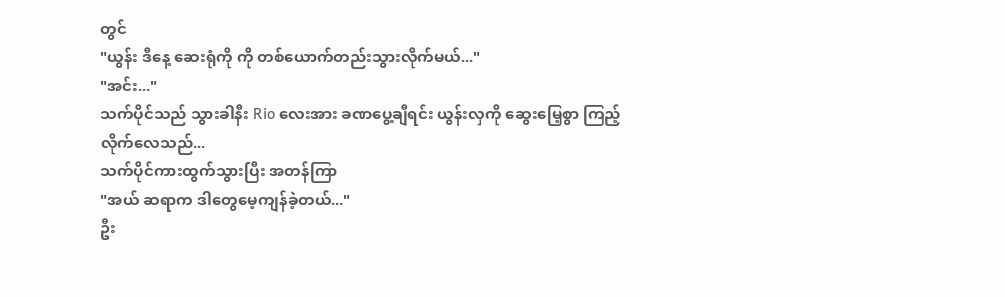တွင်
"ယွန်း ဒီနေ့ ဆေးရုံကို ကို တစ်ယောက်တည်းသွားလိုက်မယ်..."
"အင်း..."
သက်ပိုင်သည် သွားခါနီး Rio လေးအား ခဏပွေ့ချီရင်း ယွန်းလှကို ဆွေးမြေ့စွာ ကြည့်လိုက်လေသည်...
သက်ပိုင်ကားထွက်သွားပြီး အတန်ကြာ
"အယ် ဆရာက ဒါတွေမေ့ကျန်ခဲ့တယ်..."
ဦး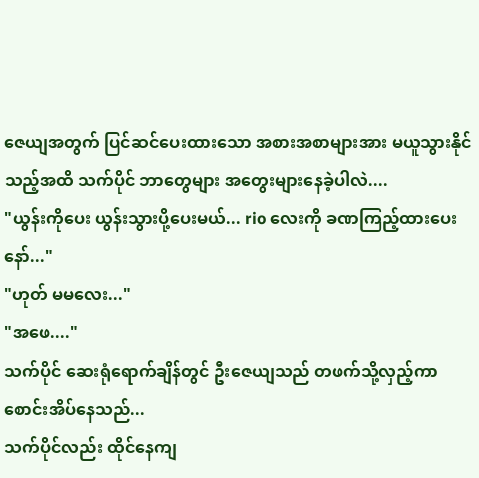ဇေယျအတွက် ပြင်ဆင်ပေးထားသော အစားအစာများအား မယူသွားနိုင်သည့်အထိ သက်ပိုင် ဘာတွေများ အတွေးများနေခဲ့ပါလဲ....
"ယွန်းကိုပေး ယွန်းသွားပို့ပေးမယ်... rio လေးကို ခဏကြည့်ထားပေးနော်..."
"ဟုတ် မမလေး..."
"အဖေ...."
သက်ပိုင် ဆေးရုံရောက်ချိန်တွင် ဦးဇေယျသည် တဖက်သို့လှည့်ကာ စောင်းအိပ်နေသည်...
သက်ပိုင်လည်း ထိုင်နေကျ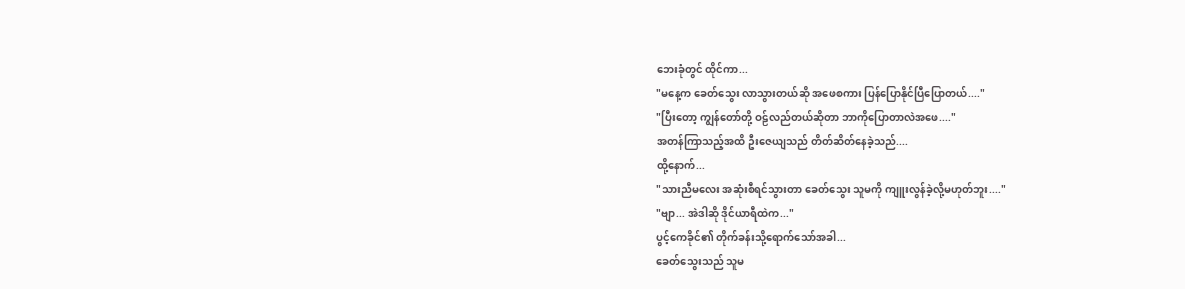ဘေးခုံတွင် ထိုင်ကာ...
"မနေ့က ခေတ်သွေး လာသွားတယ်ဆို အဖေစကား ပြန်ပြောနိုင်ပြီပြောတယ်...."
"ပြီးတော့ ကျွန်တော်တို့ ဝဠ်လည်တယ်ဆိုတာ ဘာကိုပြောတာလဲအဖေ...."
အတန်ကြာသည့်အထိ ဦးဇေယျသည် တိတ်ဆိတ်နေခဲ့သည်....
ထို့နောက်...
"သားညီမလေး အဆုံးစီရင်သွားတာ ခေတ်သွေး သူမကို ကျူးလွန်ခဲ့လို့မဟုတ်ဘူး...."
"ဗျာ... အဲဒါဆို ဒိုင်ယာရီထဲက..."
ပွင့်ကေခိုင်၏ တိုက်ခန်းသို့ရောက်သော်အခါ...
ခေတ်သွေးသည် သူမ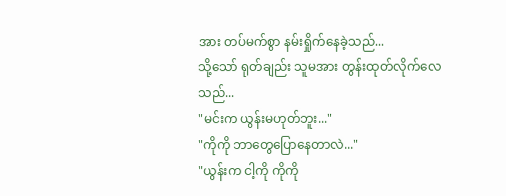အား တပ်မက်စွာ နမ်းရှိုက်နေခဲ့သည်...
သို့သော် ရုတ်ချည်း သူမအား တွန်းထုတ်လိုက်လေသည်...
"မင်းက ယွန်းမဟုတ်ဘူး..."
"ကိုကို ဘာတွေပြောနေတာလဲ..."
"ယွန်းက ငါ့ကို ကိုကို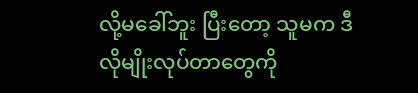လို့မခေါ်ဘူး ပြီးတော့ သူမက ဒီလိုမျိုးလုပ်တာတွေကို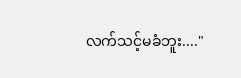လက်သင့်မခံဘူး...."